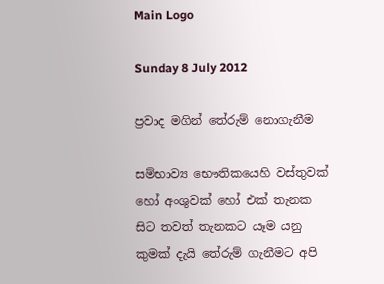Main Logo

Sunday 8 July 2012

ප්‍රවාද මගින් තේරුම් නොගැනීම

සම්භාව්‍ය භෞතිකයෙහි වස්තුවක් හෝ අංශුවක් හෝ එක් තැනක සිට තවත් තැනකට යෑම යනු කුමක් දැයි තේරුම් ගැනීමට අපි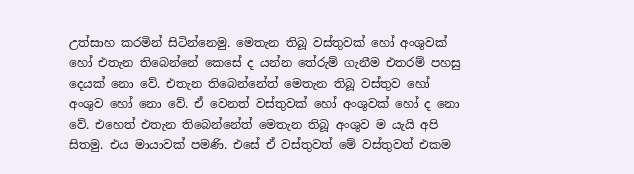උත්සාහ කරමින් සිටින්නෙමු. මෙතැන තිබූ වස්තුවක් හෝ අංශුවක් හෝ එතැන තිබෙන්නේ කෙසේ ද යන්න තේරුම් ගැනීම එතරම් පහසු දෙයක් නො වේ. එතැන තිබෙන්නේත් මෙතැන තිබූ වස්තුව හෝ අංශුව හෝ නො වේ. ඒ වෙනත් වස්තුවක් හෝ අංශුවක් හෝ ද නො වේ. එහෙත් එතැන තිබෙන්නේත් මෙතැන තිබූ අංශුව ම යැයි අපි සිතමු. එය මායාවක් පමණි. එසේ ඒ වස්තුවත් මේ වස්තුවත් එකම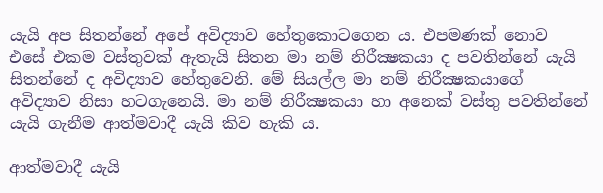යැයි අප සිතන්නේ අපේ අවිද්‍යාව හේතුකොටගෙන ය. එපමණක් නොව එසේ එකම වස්තුවක් ඇතැයි සිතන මා නම් නිරීක්‍ෂකයා ද පවතින්නේ යැයි සිතන්නේ ද අවිද්‍යාව හේතුවෙනි. මේ සියල්ල මා නම් නිරීක්‍ෂකයාගේ අවිද්‍යාව නිසා හටගැනෙයි. මා නම් නිරීක්‍ෂකයා හා අනෙක් වස්තු පවතින්නේ යැයි ගැනීම ආත්මවාදී යැයි කිව හැකි ය.

ආත්මවාදී යැයි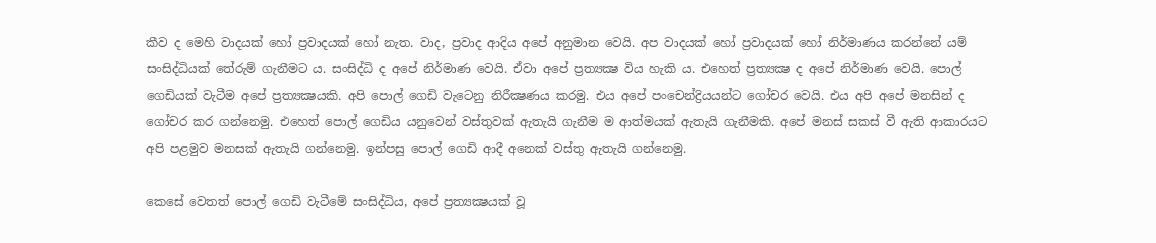කීව ද මෙහි වාදයක් හෝ ප්‍රවාදයක් හෝ නැත. වාද, ප්‍රවාද ආදිය අපේ අනුමාන වෙයි. අප වාදයක් හෝ ප්‍රවාදයක් හෝ නිර්මාණය කරන්නේ යම් සංසිද්ධියක් තේරුම් ගැනීමට ය. සංසිද්ධි ද අපේ නිර්මාණ වෙයි. ඒවා අපේ ප්‍රත්‍යක්‍ෂ විය හැකි ය. එහෙත් ප්‍රත්‍යක්‍ෂ ද අපේ නිර්මාණ වෙයි. පොල් ගෙඩියක් වැටීම අපේ ප්‍රත්‍යක්‍ෂයකි. අපි පොල් ගෙඩි වැටෙනු නිරීක්‍ෂණය කරමු. එය අපේ පංචෙන්ද්‍රියයන්ට ගෝචර වෙයි. එය අපි අපේ මනසින් ද ගෝචර කර ගන්නෙමු. එහෙත් පොල් ගෙඩිය යනුවෙන් වස්තුවක් ඇතැයි ගැනීම ම ආත්මයක් ඇතැයි ගැනීමකි. අපේ මනස් සකස් වී ඇති ආකාරයට අපි පළමුව මනසක් ඇතැයි ගන්නෙමු. ඉන්පසු පොල් ගෙඩි ආදී අනෙක් වස්තු ඇතැයි ගන්නෙමු.

කෙසේ වෙතත් පොල් ගෙඩි වැටීමේ සංසිද්ධිය, අපේ ප්‍රත්‍යක්‍ෂයක් වූ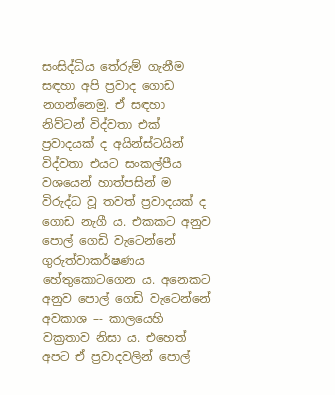සංසිද්ධිය තේරුම් ගැනීම සඳහා අපි ප්‍රවාද ගොඩ නගන්නෙමු. ඒ සඳහා නිව්ටන් විද්වතා එක් ප්‍රවාදයක් ද අයින්ස්ටයින් විද්වතා එයට සංකල්පීය වශයෙන් හාත්පසින් ම විරුද්ධ වූ තවත් ප්‍රවාදයක් ද ගොඩ නැගී ය. එකකට අනුව පොල් ගෙඩි වැටෙන්නේ ගුරුත්වාකර්ෂණය හේතුකොටගෙන ය. අනෙකට අනුව පොල් ගෙඩි වැටෙන්නේ අවකාශ –- කාලයෙහි වක්‍රතාව නිසා ය. එහෙත් අපට ඒ ප්‍රවාදවලින් පොල්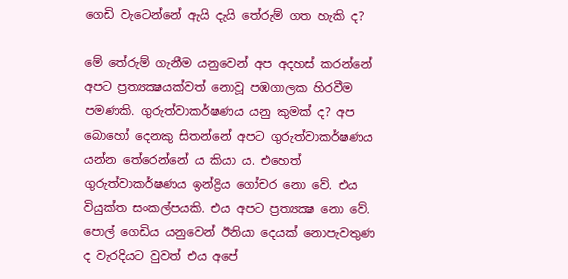ගෙඩි වැටෙන්නේ ඇයි දැයි තේරුම් ගත හැකි ද?

මේ තේරුම් ගැනීම යනුවෙන් අප අදහස් කරන්නේ අපට ප්‍රත්‍යක්‍ෂයක්වත් නොවූ පඹගාලක හිරවීම පමණකි. ගුරුත්වාකර්ෂණය යනු කුමක් ද? අප බොහෝ දෙනකු සිතන්නේ අපට ගුරුත්වාකර්ෂණය යන්න තේරෙන්නේ ය කියා ය. එහෙත් ගුරුත්වාකර්ෂණය ඉන්ද්‍රිය ගෝචර නො වේ. එය වියුක්ත සංකල්පයකි. එය අපට ප්‍රත්‍යක්‍ෂ නො වේ. පොල් ගෙඩිය යනුවෙන් ඊනියා දෙයක් නොපැවතුණ ද වැරදියට වුවත් එය අපේ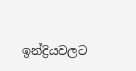ඉන්ද්‍රියවලට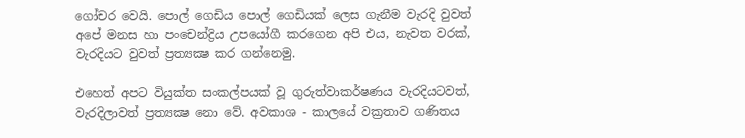ගෝචර වෙයි. පොල් ගෙඩිය පොල් ගෙඩියක් ලෙස ගැනීම වැරදි වුවත් අපේ මනස හා පංචෙන්ද්‍රිය උපයෝගී කරගෙන අපි එය, නැවත වරක්, වැරදියට වුවත් ප්‍රත්‍යක්‍ෂ කර ගන්නෙමු.

එහෙත් අපට වියුක්ත සංකල්පයක් වූ ගුරුත්වාකර්ෂණය වැරදියටවත්, වැරදිලාවත් ප්‍රත්‍යක්‍ෂ නො වේ. අවකාශ - කාලයේ වක්‍රතාව ගණිතය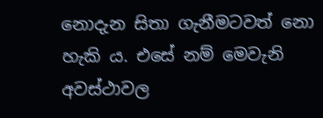නොදැන සිතා ගැනීමටවත් නො හැකි ය. එසේ නම් මෙවැනි අවස්ථාවල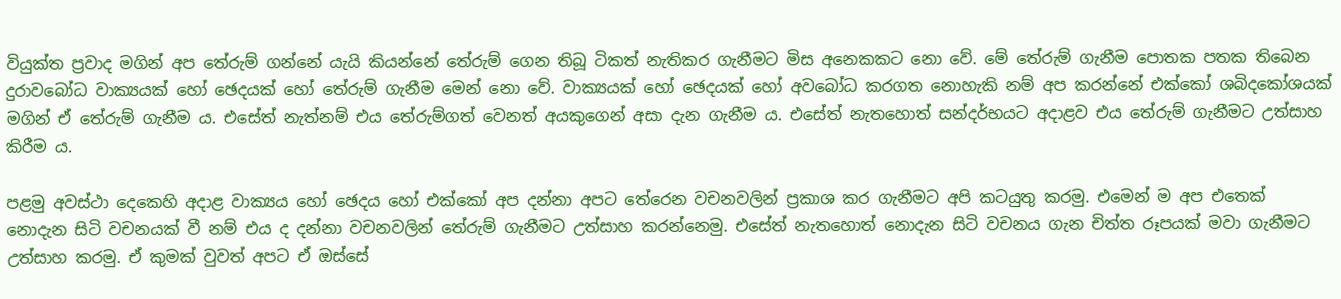වියුක්ත ප්‍රවාද මගින් අප තේරුම් ගන්නේ යැයි කියන්නේ තේරුම් ගෙන තිබූ ටිකත් නැතිකර ගැනීමට මිස අනෙකකට නො වේ. මේ තේරුම් ගැනීම පොතක පතක තිබෙන දුරාවබෝධ වාක්‍යයක් හෝ ඡෙදයක් හෝ තේරුම් ගැනීම මෙන් නො වේ. වාක්‍යයක් හෝ ඡෙදයක් හෝ අවබෝධ කරගත නොහැකි නම් අප කරන්නේ එක්කෝ ශබිදකෝශයක් මගින් ඒ තේරුම් ගැනීම ය. එසේත් නැත්නම් එය තේරුම්ගත් වෙනත් අයකුගෙන් අසා දැන ගැනීම ය. එසේත් නැතහොත් සන්දර්භයට අදාළව එය තේරුම් ගැනීමට උත්සාහ කිරීම ය.

පළමු අවස්ථා දෙකෙහි අදාළ වාක්‍යය හෝ ඡෙදය හෝ එක්කෝ අප දන්නා අපට තේරෙන වචනවලින් ප්‍රකාශ කර ගැනීමට අපි කටයුතු කරමු. එමෙන් ම අප එතෙක් නොදැන සිටි වචනයක් වී නම් එය ද දන්නා වචනවලින් තේරුම් ගැනීමට උත්සාහ කරන්නෙමු. එසේත් නැතහොත් නොදැන සිටි වචනය ගැන චිත්ත රූපයක් මවා ගැනීමට උත්සාහ කරමු. ඒ කුමක් වුවත් අපට ඒ ඔස්සේ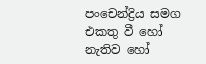පංචෙන්ද්‍රිය සමග එකතු වී හෝ නැතිව හෝ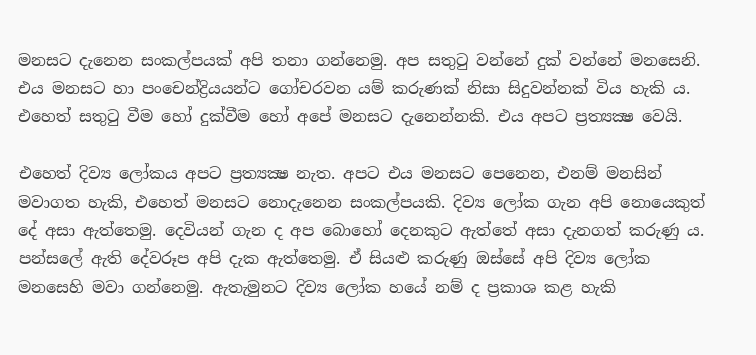මනසට දැනෙන සංකල්පයක් අපි තනා ගන්නෙමු. අප සතුටු වන්නේ දුක් වන්නේ මනසෙනි. එය මනසට හා පංචෙන්ද්‍රියයන්ට ගෝචරවන යම් කරුණක් නිසා සිදුවන්නක් විය හැකි ය. එහෙත් සතුටු වීම හෝ දුක්වීම හෝ අපේ මනසට දැනෙන්නකි. එය අපට ප්‍රත්‍යක්‍ෂ වෙයි.

එහෙත් දිව්‍ය ලෝකය අපට ප්‍රත්‍යක්‍ෂ නැත. අපට එය මනසට පෙනෙන, එනම් මනසින් මවාගත හැකි, එහෙත් මනසට නොදැනෙන සංකල්පයකි. දිව්‍ය ලෝක ගැන අපි නොයෙකුත් දේ අසා ඇත්තෙමු. දෙවියන් ගැන ද අප බොහෝ දෙනකුට ඇත්තේ අසා දැනගත් කරුණු ය. පන්සලේ ඇති දේවරූප අපි දැක ඇත්තෙමු. ඒ සියළු කරුණු ඔස්සේ අපි දිව්‍ය ලෝක මනසෙහි මවා ගන්නෙමු. ඇතැමුනට දිව්‍ය ලෝක හයේ නම් ද ප්‍රකාශ කළ හැකි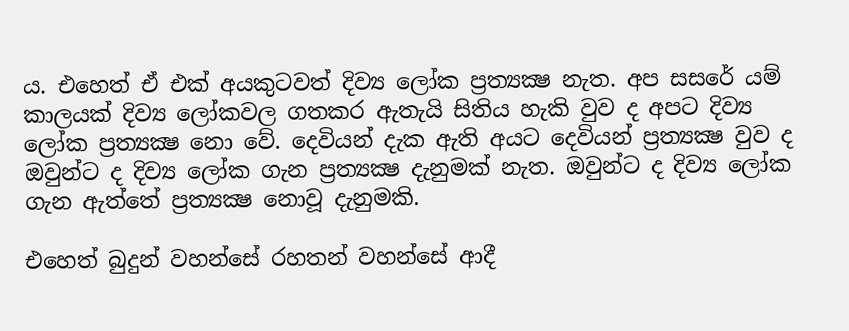ය. එහෙත් ඒ එක් අයකුටවත් දිව්‍ය ලෝක ප්‍රත්‍යක්‍ෂ නැත. අප සසරේ යම් කාලයක් දිව්‍ය ලෝකවල ගතකර ඇතැයි සිතිය හැකි වුව ද අපට දිව්‍ය ලෝක ප්‍රත්‍යක්‍ෂ නො වේ. දෙවියන් දැක ඇති අයට දෙවියන් ප්‍රත්‍යක්‍ෂ වුව ද ඔවුන්ට ද දිව්‍ය ලෝක ගැන ප්‍රත්‍යක්‍ෂ දැනුමක් නැත. ඔවුන්ට ද දිව්‍ය ලෝක ගැන ඇත්තේ ප්‍රත්‍යක්‍ෂ නොවූ දැනුමකි.

එහෙත් බුදුන් වහන්සේ රහතන් වහන්සේ ආදී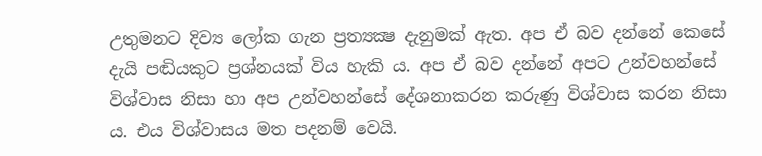උතුමනට දිව්‍ය ලෝක ගැන ප්‍රත්‍යක්‍ෂ දැනුමක් ඇත. අප ඒ බව දන්නේ කෙසේ දැයි පඬියකුට ප්‍රශ්නයක් විය හැකි ය. අප ඒ බව දන්නේ අපට උන්වහන්සේ විශ්වාස නිසා හා අප උන්වහන්සේ දේශනාකරන කරුණු විශ්වාස කරන නිසා ය. එය විශ්වාසය මත පදනම් වෙයි.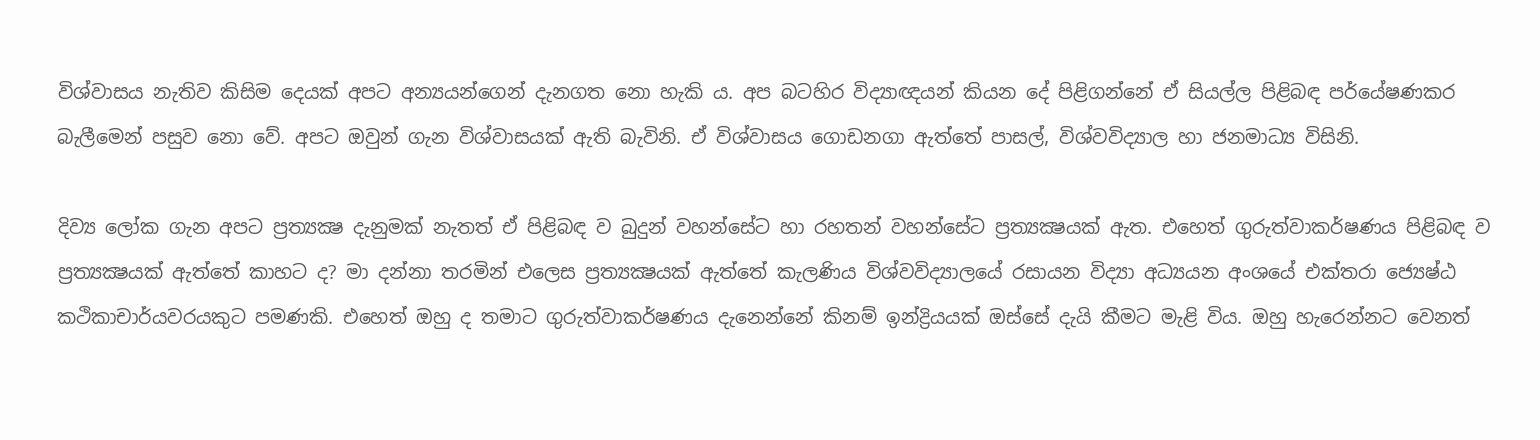විශ්වාසය නැතිව කිසිම දෙයක් අපට අන්‍යයන්ගෙන් දැනගත නො හැකි ය. අප බටහිර විද්‍යාඥයන් කියන දේ පිළිගන්නේ ඒ සියල්ල පිළිබඳ පර්යේෂණකර බැලීමෙන් පසුව නො වේ. අපට ඔවුන් ගැන විශ්වාසයක් ඇති බැවිනි. ඒ විශ්වාසය ගොඩනගා ඇත්තේ පාසල්, විශ්වවිද්‍යාල හා ජනමාධ්‍ය විසිනි.

දිව්‍ය ලෝක ගැන අපට ප්‍රත්‍යක්‍ෂ දැනුමක් නැතත් ඒ පිළිබඳ ව බුදුන් වහන්සේට හා රහතන් වහන්සේට ප්‍රත්‍යක්‍ෂයක් ඇත. එහෙත් ගුරුත්වාකර්ෂණය පිළිබඳ ව ප්‍රත්‍යක්‍ෂයක් ඇත්තේ කාහට ද? මා දන්නා තරමින් එලෙස ප්‍රත්‍යක්‍ෂයක් ඇත්තේ කැලණිය විශ්වවිද්‍යාලයේ රසායන විද්‍යා අධ්‍යයන අංශයේ එක්තරා ජ්‍යෙෂ්ඨ කථිකාචාර්යවරයකුට පමණකි. එහෙත් ඔහු ද තමාට ගුරුත්වාකර්ෂණය දැනෙන්නේ කිනම් ඉන්ද්‍රියයක් ඔස්සේ දැයි කීමට මැළි විය. ඔහු හැරෙන්නට වෙනත්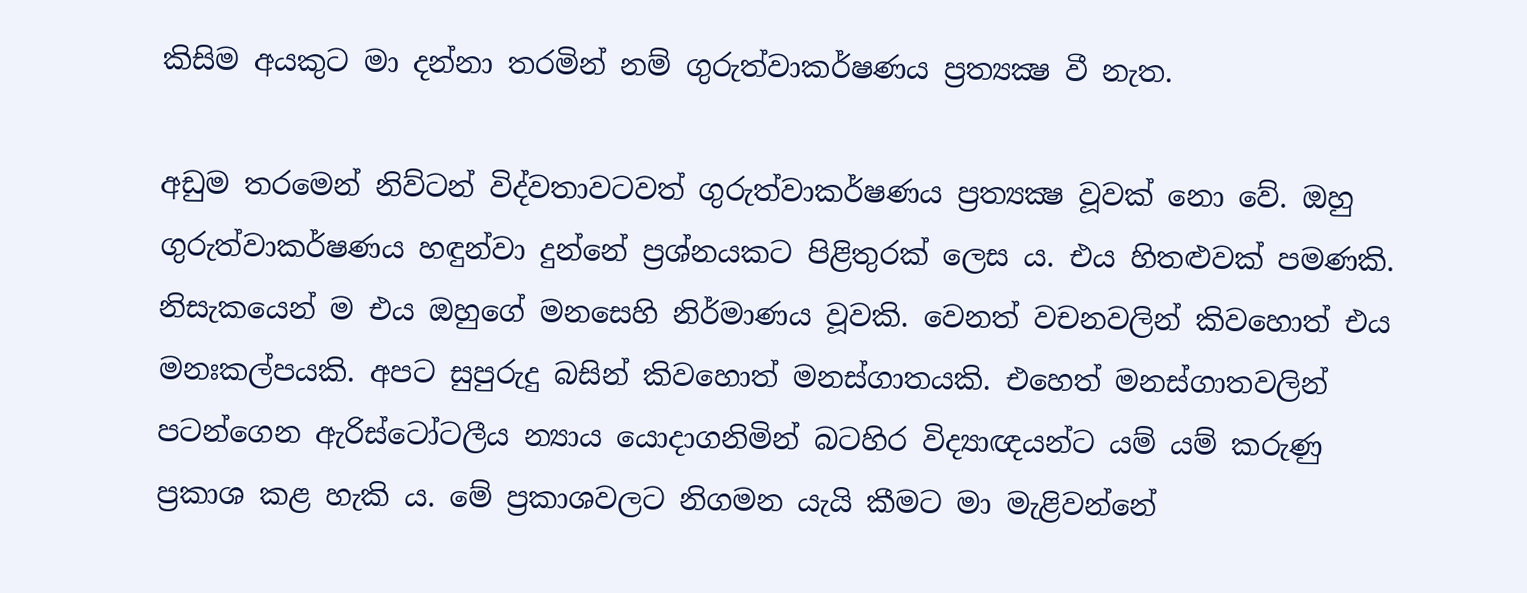කිසිම අයකුට මා දන්නා තරමින් නම් ගුරුත්වාකර්ෂණය ප්‍රත්‍යක්‍ෂ වී නැත.

අඩුම තරමෙන් නිව්ටන් විද්වතාවටවත් ගුරුත්වාකර්ෂණය ප්‍රත්‍යක්‍ෂ වූවක් නො වේ. ඔහු ගුරුත්වාකර්ෂණය හඳුන්වා දුන්නේ ප්‍රශ්නයකට පිළිතුරක් ලෙස ය. එය හිතළුවක් පමණකි. නිසැකයෙන් ම එය ඔහුගේ මනසෙහි නිර්මාණය වූවකි. වෙනත් වචනවලින් කිවහොත් එය මනඃකල්පයකි. අපට සුපුරුදු බසින් කිවහොත් මනස්ගාතයකි. එහෙත් මනස්ගාතවලින් පටන්ගෙන ඇරිස්ටෝටලීය න්‍යාය යොදාගනිමින් බටහිර විද්‍යාඥයන්ට යම් යම් කරුණු ප්‍රකාශ කළ හැකි ය. මේ ප්‍රකාශවලට නිගමන යැයි කීමට මා මැළිවන්නේ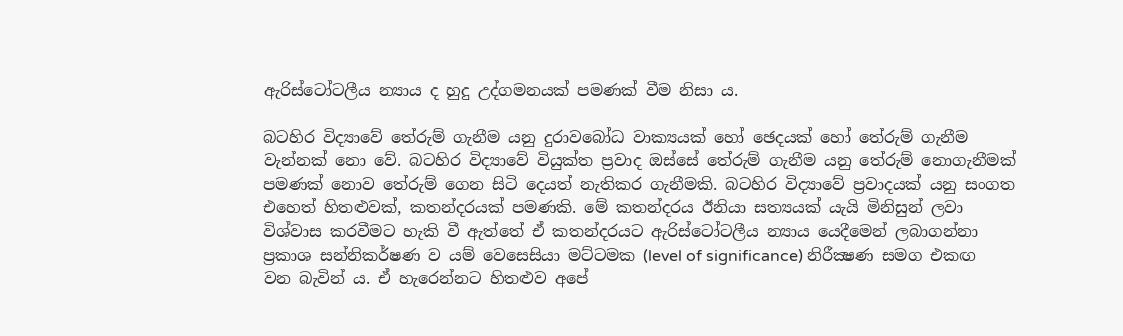ඇරිස්ටෝටලීය න්‍යාය ද හුදු උද්ගමනයක් පමණක් වීම නිසා ය.

බටහිර විද්‍යාවේ තේරුම් ගැනීම යනු දුරාවබෝධ වාක්‍යයක් හෝ ඡෙදයක් හෝ තේරුම් ගැනීම වැන්නක් නො වේ. බටහිර විද්‍යාවේ වියුක්ත ප්‍රවාද ඔස්සේ තේරුම් ගැනීම යනු තේරුම් නොගැනීමක් පමණක් නොව තේරුම් ගෙන සිටි දෙයත් නැතිකර ගැනීමකි. බටහිර විද්‍යාවේ ප්‍රවාදයක් යනු සංගත එහෙත් හිතළුවක්, කතන්දරයක් පමණකි. මේ කතන්දරය ඊනියා සත්‍යයක් යැයි මිනිසුන් ලවා විශ්වාස කරවීමට හැකි වී ඇත්තේ ඒ කතන්දරයට ඇරිස්ටෝටලීය න්‍යාය යෙදීමෙන් ලබාගන්නා ප්‍රකාශ සන්නිකර්ෂණ ව යම් වෙසෙසියා මට්ටමක (level of significance) නිරීක්‍ෂණ සමග එකඟ වන බැවින් ය. ඒ හැරෙන්නට හිතළුව අපේ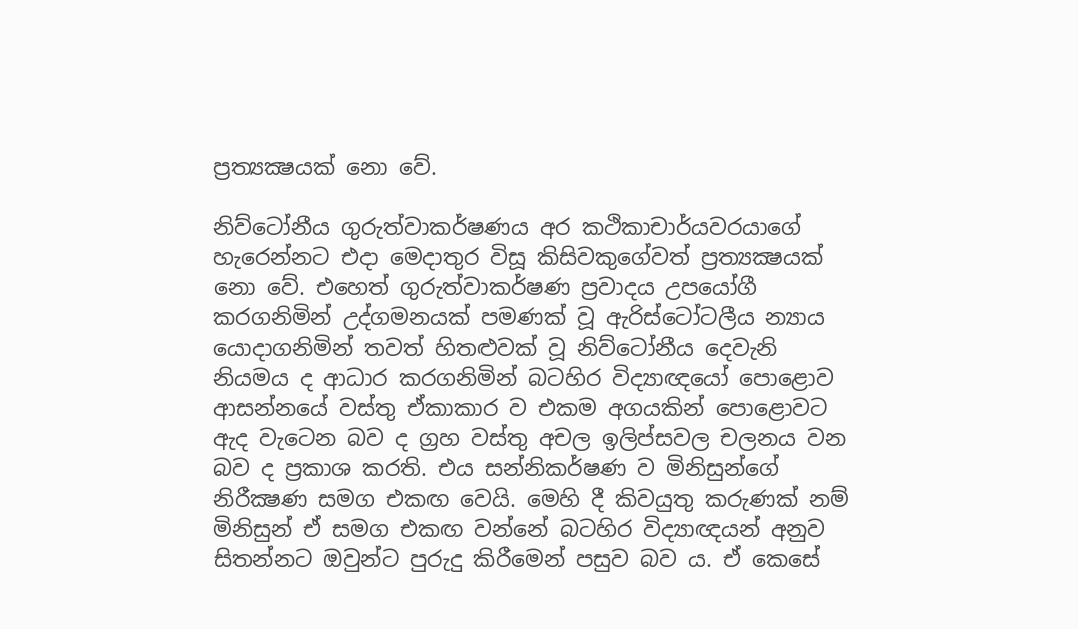ප්‍රත්‍යක්‍ෂයක් නො වේ.

නිව්ටෝනීය ගුරුත්වාකර්ෂණය අර කථිකාචාර්යවරයාගේ හැරෙන්නට එදා මෙදාතුර විසූ කිසිවකුගේවත් ප්‍රත්‍යක්‍ෂයක් නො වේ. එහෙත් ගුරුත්වාකර්ෂණ ප්‍රවාදය උපයෝගී කරගනිමින් උද්ගමනයක් පමණක් වූ ඇරිස්ටෝටලීය න්‍යාය යොදාගනිමින් තවත් හිතළුවක් වූ නිව්ටෝනීය දෙවැනි නියමය ද ආධාර කරගනිමින් බටහිර විද්‍යාඥයෝ පොළොව ආසන්නයේ වස්තු ඒකාකාර ව එකම අගයකින් පොළොවට ඇද වැටෙන බව ද ග්‍රහ වස්තු අචල ඉලිප්සවල චලනය වන බව ද ප්‍රකාශ කරති. එය සන්නිකර්ෂණ ව මිනිසුන්ගේ නිරීක්‍ෂණ සමග එකඟ වෙයි. මෙහි දී කිවයුතු කරුණක් නම් මිනිසුන් ඒ සමග එකඟ වන්නේ බටහිර විද්‍යාඥයන් අනුව සිතන්නට ඔවුන්ට පුරුදු කිරීමෙන් පසුව බව ය. ඒ කෙසේ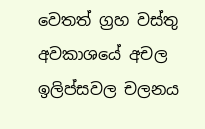වෙතත් ග්‍රහ වස්තු අවකාශයේ අචල ඉලිප්සවල චලනය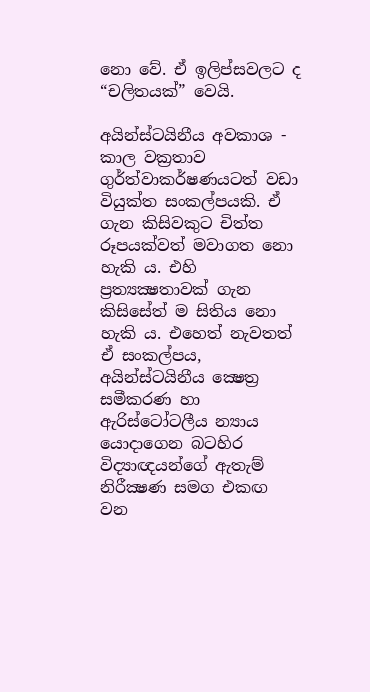නො වේ. ඒ ඉලිප්සවලට ද “චලිතයක්” වෙයි.

අයින්ස්ටයිනීය අවකාශ - කාල වක්‍රතාව ගුර්ත්වාකර්ෂණයටත් වඩා වියුක්ත සංකල්පයකි. ඒ ගැන කිසිවකුට චිත්ත රූපයක්වත් මවාගත නො හැකි ය. එහි ප්‍රත්‍යක්‍ෂතාවක් ගැන කිසිසේත් ම සිතිය නො හැකි ය. එහෙත් නැවතත් ඒ සංකල්පය, අයින්ස්ටයිනීය ක්‍ෂෙත්‍ර සමීකරණ හා ඇරිස්ටෝටලීය න්‍යාය යොදාගෙන බටහිර විද්‍යාඥයන්ගේ ඇතැම් නිරීක්‍ෂණ සමග එකඟ වන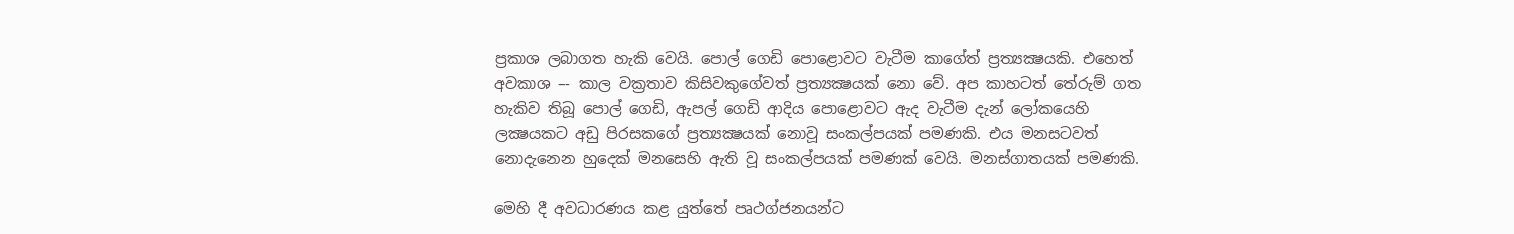ප්‍රකාශ ලබාගත හැකි වෙයි. පොල් ගෙඩි පොළොවට වැටීම කාගේත් ප්‍රත්‍යක්‍ෂයකි. එහෙත් අවකාශ –- කාල වක්‍රතාව කිසිවකුගේවත් ප්‍රත්‍යක්‍ෂයක් නො වේ. අප කාහටත් තේරුම් ගත හැකිව තිබූ පොල් ගෙඩි, ඇපල් ගෙඩි ආදිය පොළොවට ඇද වැටීම දැන් ලෝකයෙහි ලක්‍ෂයකට අඩු පිරසකගේ ප්‍රත්‍යක්‍ෂයක් නොවූ සංකල්පයක් පමණකි. එය මනසටවත් නොදැනෙන හුදෙක් මනසෙහි ඇති වූ සංකල්පයක් පමණක් වෙයි. මනස්ගාතයක් පමණකි.

මෙහි දී අවධාරණය කළ යුත්තේ පෘථග්ජනයන්ට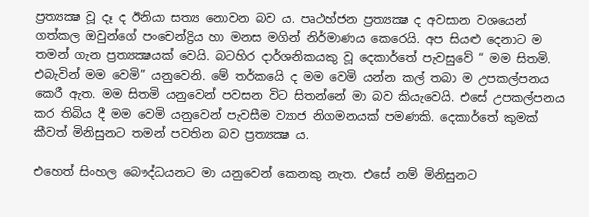ප්‍රත්‍යක්‍ෂ වූ දෑ ද ඊනියා සත්‍ය නොවන බව ය. පෘථහ්ජන ප්‍රත්‍යක්‍ෂ ද අවසාන වශයෙන් ගත්කල ඔවුන්ගේ පංචෙන්ද්‍රිය හා මනස මගින් නිර්මාණය කෙරෙයි. අප සියළු දෙනාට ම තමන් ගැන ප්‍රත්‍යක්‍ෂයක් වෙයි. බටහිර දාර්ශනිකයකු වූ දෙකාර්තේ පැවසුවේ “ මම සිතමි. එබැවින් මම වෙමි” යනුවෙනි. මේ තර්කයෙි ද මම වෙමි යන්න කල් තබා ම උපකල්පනය කෙරී ඇත. මම සිතමි යනුවෙන් පවසන විට සිතන්නේ මා බව කියැවෙයි. එසේ උපකල්පනය කර තිබිය දී මම වෙමි යනුවෙන් පැවසීම ව්‍යාජ නිගමනයක් පමණකි. දෙකාර්තේ කුමක් කීවත් මිනිසුනට තමන් පවතින බව ප්‍රත්‍යක්‍ෂ ය.

එහෙත් සිංහල බෞද්ධයනට මා යනුවෙන් කෙනකු නැත. එසේ නම් මිනිසුනට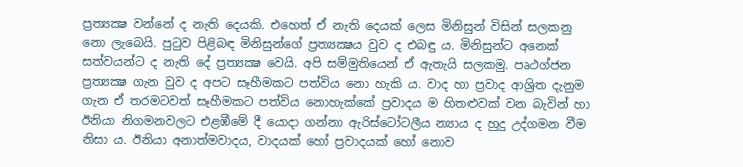ප්‍රත්‍යක්‍ෂ වන්නේ ද නැති දෙයකි. එහෙත් ඒ නැති දෙයක් ලෙස මිනිසුන් විසින් සලකනු නො ලැබෙයි. පුටුව පිළිබඳ මිනිසුන්ගේ ප්‍රත්‍යක්‍ෂය වුව ද එබඳු ය. මිනිසුන්ට අනෙක් සත්වයන්ට ද නැති දේ ප්‍රත්‍යක්‍ෂ වෙයි. අපි සම්මුතියෙන් ඒ ඇතැයි සලකමු. පෘථග්ජන ප්‍රත්‍යක්‍ෂ ගැන වුව ද අපට සෑහීමකට පත්විය නො හැකි ය. වාද හා ප්‍රවාද ආශ්‍රිත දැනුම ගැන ඒ තරමටවත් සෑහීමකට පත්විය නොහැක්කේ ප්‍රවාදය ම හිතළුවක් වන බැවින් හා ඊනියා නිගමනවලට එළඹීමේ දී යොදා ගන්නා ඇරිස්ටෝටලීය න්‍යාය ද හුදු උද්ගමන වීම නිසා ය. ඊනියා අනාත්මවාදය, වාදයක් හෝ ප්‍රවාදයක් හෝ නොව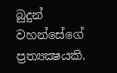බුදුන් වහන්සේගේ ප්‍රත්‍යක්‍ෂයකි.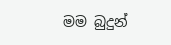මම බුදුන්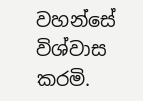වහන්සේ විශ්වාස කරමි.